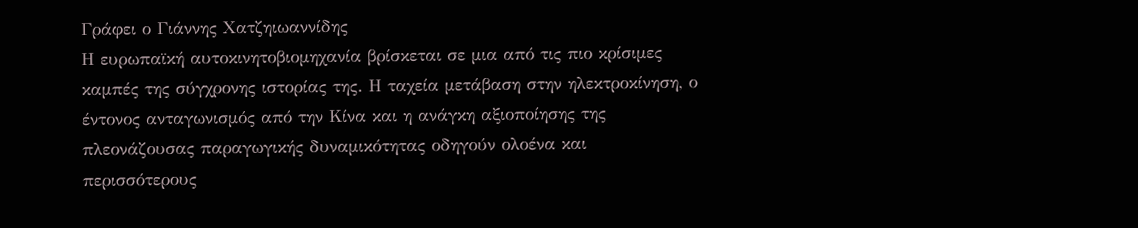Γράφει ο Γιάννης Χατζηιωαννίδης
Η ευρωπαϊκή αυτοκινητοβιομηχανία βρίσκεται σε μια από τις πιο κρίσιμες καμπές της σύγχρονης ιστορίας της. Η ταχεία μετάβαση στην ηλεκτροκίνηση, ο έντονος ανταγωνισμός από την Κίνα και η ανάγκη αξιοποίησης της πλεονάζουσας παραγωγικής δυναμικότητας οδηγούν ολοένα και περισσότερους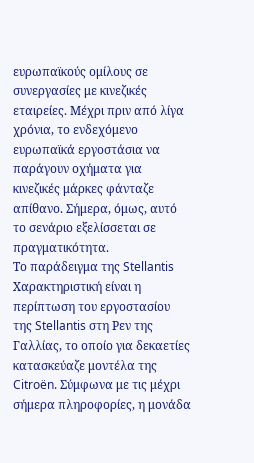ευρωπαϊκούς ομίλους σε συνεργασίες με κινεζικές εταιρείες. Μέχρι πριν από λίγα χρόνια, το ενδεχόμενο ευρωπαϊκά εργοστάσια να παράγουν οχήματα για κινεζικές μάρκες φάνταζε απίθανο. Σήμερα, όμως, αυτό το σενάριο εξελίσσεται σε πραγματικότητα.
Το παράδειγμα της Stellantis
Χαρακτηριστική είναι η περίπτωση του εργοστασίου της Stellantis στη Ρεν της Γαλλίας, το οποίο για δεκαετίες κατασκεύαζε μοντέλα της Citroën. Σύμφωνα με τις μέχρι σήμερα πληροφορίες, η μονάδα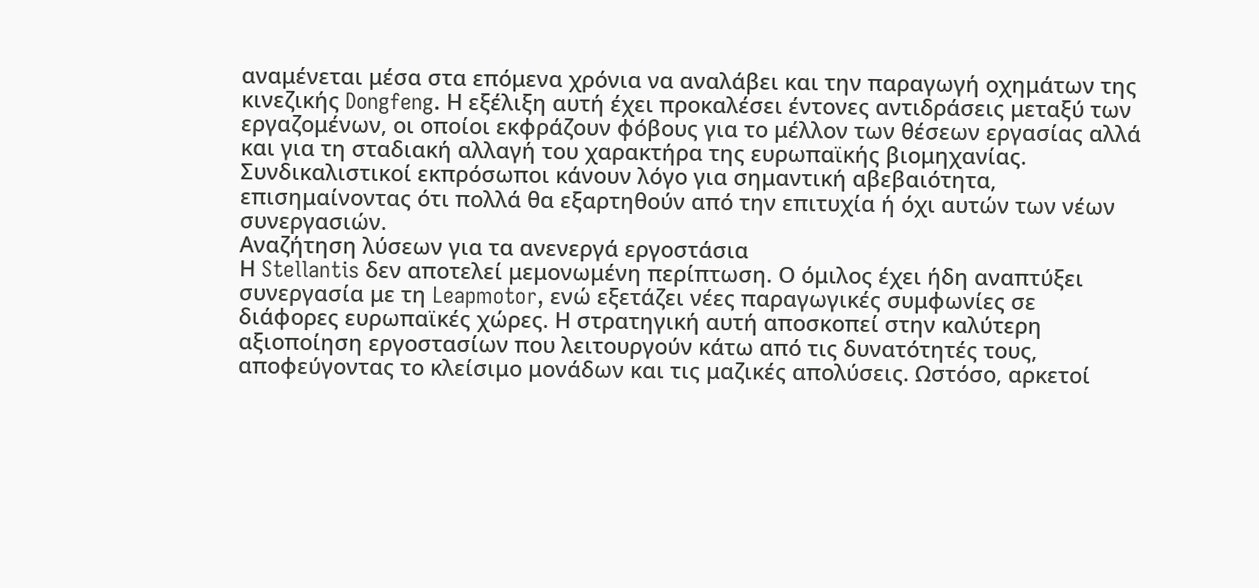αναμένεται μέσα στα επόμενα χρόνια να αναλάβει και την παραγωγή οχημάτων της κινεζικής Dongfeng. Η εξέλιξη αυτή έχει προκαλέσει έντονες αντιδράσεις μεταξύ των εργαζομένων, οι οποίοι εκφράζουν φόβους για το μέλλον των θέσεων εργασίας αλλά και για τη σταδιακή αλλαγή του χαρακτήρα της ευρωπαϊκής βιομηχανίας. Συνδικαλιστικοί εκπρόσωποι κάνουν λόγο για σημαντική αβεβαιότητα, επισημαίνοντας ότι πολλά θα εξαρτηθούν από την επιτυχία ή όχι αυτών των νέων συνεργασιών.
Αναζήτηση λύσεων για τα ανενεργά εργοστάσια
Η Stellantis δεν αποτελεί μεμονωμένη περίπτωση. Ο όμιλος έχει ήδη αναπτύξει συνεργασία με τη Leapmotor, ενώ εξετάζει νέες παραγωγικές συμφωνίες σε διάφορες ευρωπαϊκές χώρες. Η στρατηγική αυτή αποσκοπεί στην καλύτερη αξιοποίηση εργοστασίων που λειτουργούν κάτω από τις δυνατότητές τους, αποφεύγοντας το κλείσιμο μονάδων και τις μαζικές απολύσεις. Ωστόσο, αρκετοί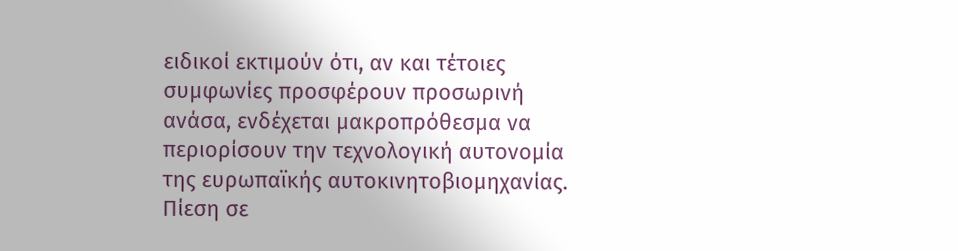ειδικοί εκτιμούν ότι, αν και τέτοιες συμφωνίες προσφέρουν προσωρινή ανάσα, ενδέχεται μακροπρόθεσμα να περιορίσουν την τεχνολογική αυτονομία της ευρωπαϊκής αυτοκινητοβιομηχανίας.
Πίεση σε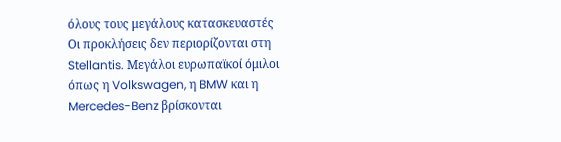όλους τους μεγάλους κατασκευαστές
Οι προκλήσεις δεν περιορίζονται στη Stellantis. Μεγάλοι ευρωπαϊκοί όμιλοι όπως η Volkswagen, η BMW και η Mercedes-Benz βρίσκονται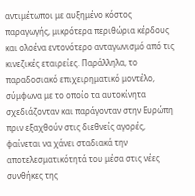αντιμέτωποι με αυξημένο κόστος παραγωγής, μικρότερα περιθώρια κέρδους και ολοένα εντονότερο ανταγωνισμό από τις κινεζικές εταιρείες. Παράλληλα, το παραδοσιακό επιχειρηματικό μοντέλο, σύμφωνα με το οποίο τα αυτοκίνητα σχεδιάζονταν και παράγονταν στην Ευρώπη πριν εξαχθούν στις διεθνείς αγορές, φαίνεται να χάνει σταδιακά την αποτελεσματικότητά του μέσα στις νέες συνθήκες της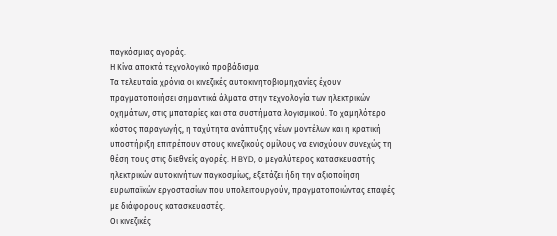παγκόσμιας αγοράς.
Η Κίνα αποκτά τεχνολογικό προβάδισμα
Τα τελευταία χρόνια οι κινεζικές αυτοκινητοβιομηχανίες έχουν πραγματοποιήσει σημαντικά άλματα στην τεχνολογία των ηλεκτρικών οχημάτων, στις μπαταρίες και στα συστήματα λογισμικού. Το χαμηλότερο κόστος παραγωγής, η ταχύτητα ανάπτυξης νέων μοντέλων και η κρατική υποστήριξη επιτρέπουν στους κινεζικούς ομίλους να ενισχύουν συνεχώς τη θέση τους στις διεθνείς αγορές. Η BYD, ο μεγαλύτερος κατασκευαστής ηλεκτρικών αυτοκινήτων παγκοσμίως, εξετάζει ήδη την αξιοποίηση ευρωπαϊκών εργοστασίων που υπολειτουργούν, πραγματοποιώντας επαφές με διάφορους κατασκευαστές.
Οι κινεζικές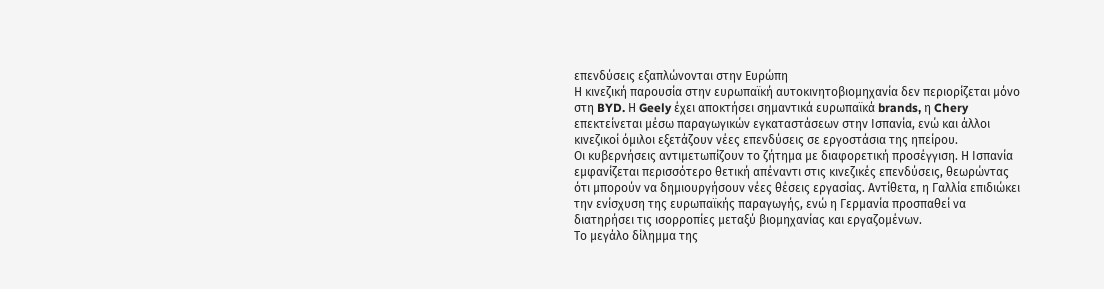επενδύσεις εξαπλώνονται στην Ευρώπη
Η κινεζική παρουσία στην ευρωπαϊκή αυτοκινητοβιομηχανία δεν περιορίζεται μόνο στη BYD. Η Geely έχει αποκτήσει σημαντικά ευρωπαϊκά brands, η Chery επεκτείνεται μέσω παραγωγικών εγκαταστάσεων στην Ισπανία, ενώ και άλλοι κινεζικοί όμιλοι εξετάζουν νέες επενδύσεις σε εργοστάσια της ηπείρου.
Οι κυβερνήσεις αντιμετωπίζουν το ζήτημα με διαφορετική προσέγγιση. Η Ισπανία εμφανίζεται περισσότερο θετική απέναντι στις κινεζικές επενδύσεις, θεωρώντας ότι μπορούν να δημιουργήσουν νέες θέσεις εργασίας. Αντίθετα, η Γαλλία επιδιώκει την ενίσχυση της ευρωπαϊκής παραγωγής, ενώ η Γερμανία προσπαθεί να διατηρήσει τις ισορροπίες μεταξύ βιομηχανίας και εργαζομένων.
Το μεγάλο δίλημμα της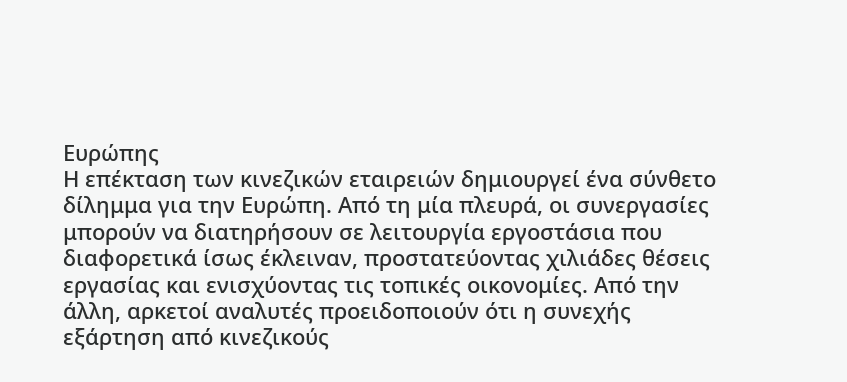Ευρώπης
Η επέκταση των κινεζικών εταιρειών δημιουργεί ένα σύνθετο δίλημμα για την Ευρώπη. Από τη μία πλευρά, οι συνεργασίες μπορούν να διατηρήσουν σε λειτουργία εργοστάσια που διαφορετικά ίσως έκλειναν, προστατεύοντας χιλιάδες θέσεις εργασίας και ενισχύοντας τις τοπικές οικονομίες. Από την άλλη, αρκετοί αναλυτές προειδοποιούν ότι η συνεχής εξάρτηση από κινεζικούς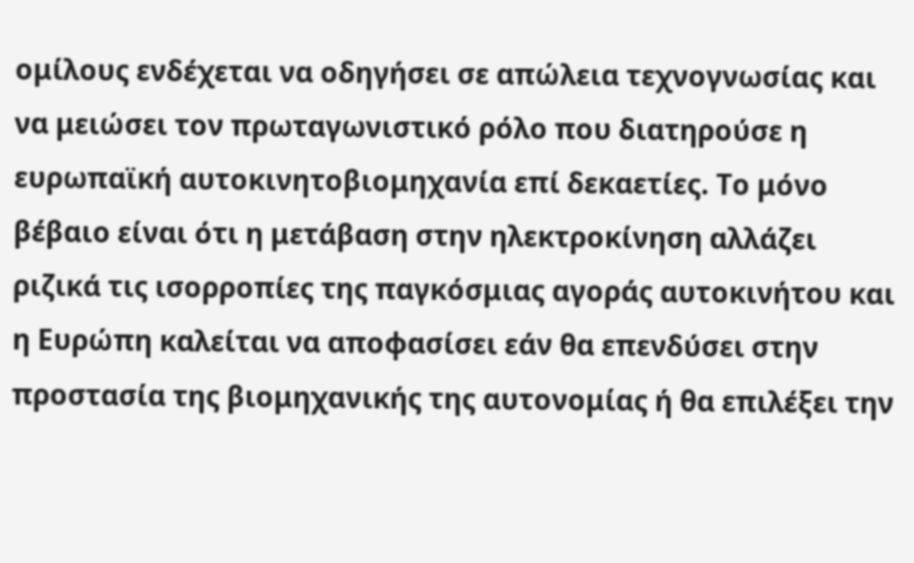ομίλους ενδέχεται να οδηγήσει σε απώλεια τεχνογνωσίας και να μειώσει τον πρωταγωνιστικό ρόλο που διατηρούσε η ευρωπαϊκή αυτοκινητοβιομηχανία επί δεκαετίες. Το μόνο βέβαιο είναι ότι η μετάβαση στην ηλεκτροκίνηση αλλάζει ριζικά τις ισορροπίες της παγκόσμιας αγοράς αυτοκινήτου και η Ευρώπη καλείται να αποφασίσει εάν θα επενδύσει στην προστασία της βιομηχανικής της αυτονομίας ή θα επιλέξει την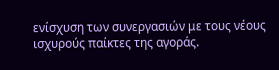ενίσχυση των συνεργασιών με τους νέους ισχυρούς παίκτες της αγοράς.